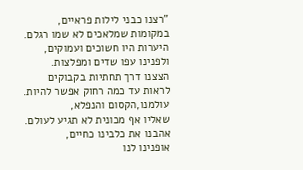"רצנו כבני לילות פראיים,
במקומות שמלאכים לא שמו רגלם.
היערות היו חשוכים ועמוקים,
ולפנינו עפו שדים ומפלצות.
הצצנו דרך תחתיות בקבוקים
לראות עד כמה רחוק אפשר להיות.
עולמנו,הקסום והנפלא,
שאליו אף מכונית לא תגיע לעולם.
אהבנו את כלבינו כחיים,
אופנינו לנו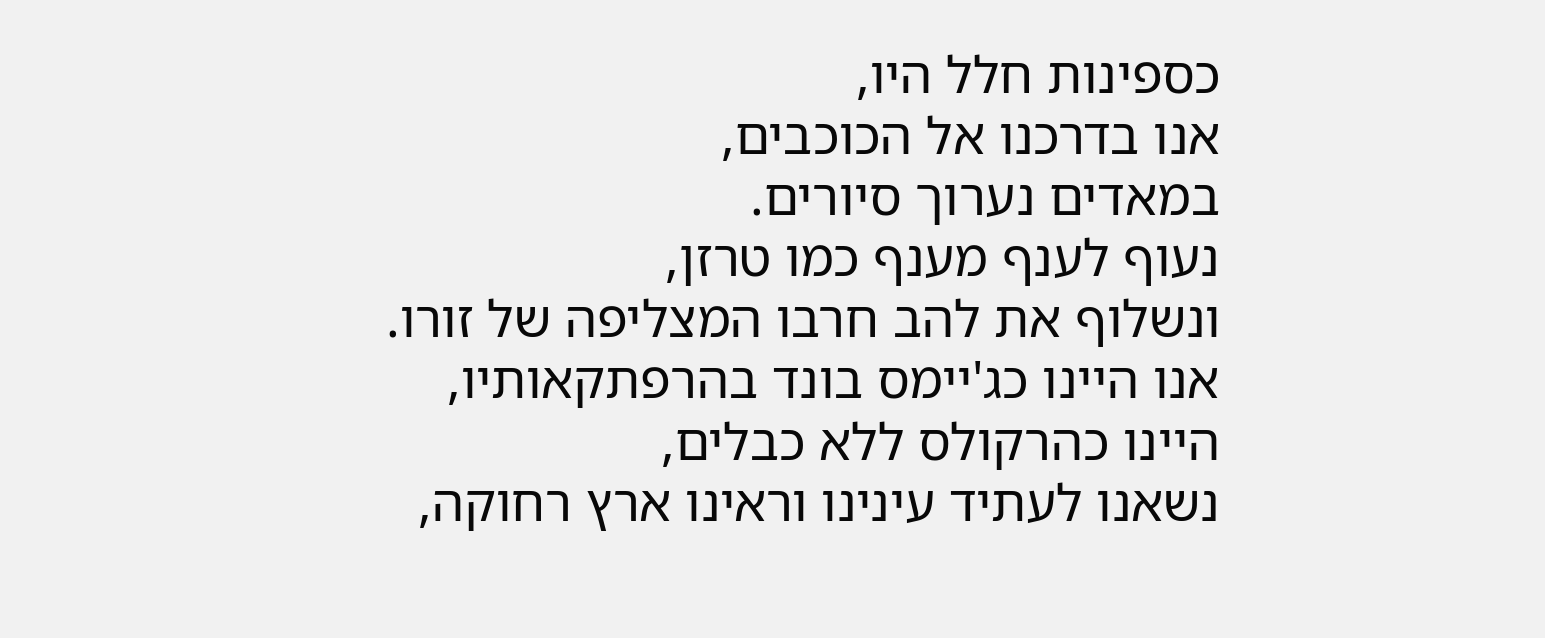כספינות חלל היו,
אנו בדרכנו אל הכוכבים,
במאדים נערוך סיורים.
נעוף לענף מענף כמו טרזן,
ונשלוף את להב חרבו המצליפה של זורו.
אנו היינו כג'יימס בונד בהרפתקאותיו,
היינו כהרקולס ללא כבלים,
נשאנו לעתיד עינינו וראינו ארץ רחוקה,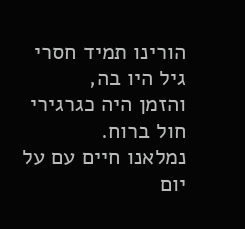הורינו תמיד חסרי גיל היו בה,
והזמן היה כגרגירי חול ברוח.
נמלאנו חיים עם על יום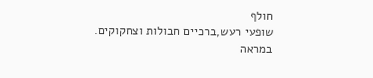חולף
שופעי רעש,ברכיים חבולות וצחקוקים.
במראה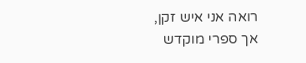רואה אני איש זקן,
אך ספרי מוקדש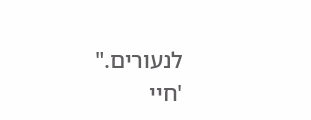לנעורים."
'חיי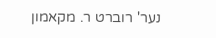נער' רוברט ר. מקאמון